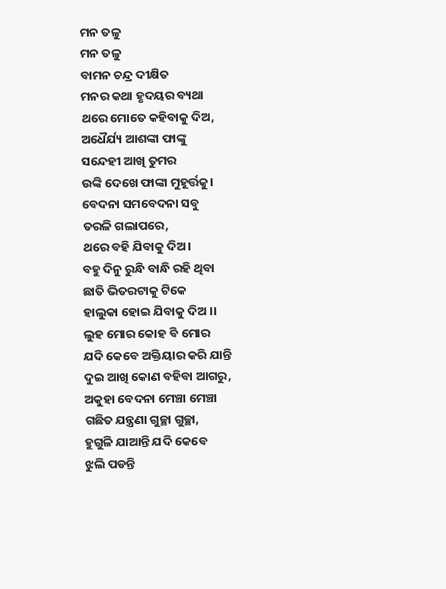ମନ ତଳୁ
ମନ ତଳୁ
ବାମନ ଚନ୍ଦ୍ର ଦୀକ୍ଷିତ
ମନର କଥା ହୃଦୟର ବ୍ୟଥା
ଥରେ ମୋତେ କହିବାକୁ ଦିଅ,
ଅଧୈର୍ଯ୍ୟ ଆଶଙ୍କା ଫାଙ୍କୁ
ସନ୍ଦେହୀ ଆଖି ତୁମର
ଉଙ୍କି ଦେଖେ ଫାଙ୍କା ମୁହୂର୍ତ୍ତକୁ।
ବେଦନା ସମବେଦନା ସବୁ
ତରଳି ଗଲାପରେ,
ଥରେ ବହି ଯିବାକୁ ଦିଅ।
ବହୁ ଦିନୁ ରୁନ୍ଧି ବାନ୍ଧି ରହି ଥିବା
ଛାତି ଭିତରଟାକୁ ଟିକେ
ହାଲୁକା ହୋଇ ଯିବାକୁ ଦିଅ ।।
ଲୁହ ମୋର କୋହ ବି ମୋର
ଯଦି କେବେ ଅକ୍ତିୟାର କରି ଯାନ୍ତି
ଦୁଇ ଆଖି କୋଣ ବହିବା ଆଗରୁ,
ଅକୁହା ବେଦନା ମେଞ୍ଚା ମେଞ୍ଚା
ଗଛିତ ଯନ୍ତ୍ରଣା ଗୁଚ୍ଛା ଗୁଚ୍ଛା,
ହୁଗୁଳି ଯାଆନ୍ତି ଯଦି କେବେ
ଝୁଲି ପଡନ୍ତି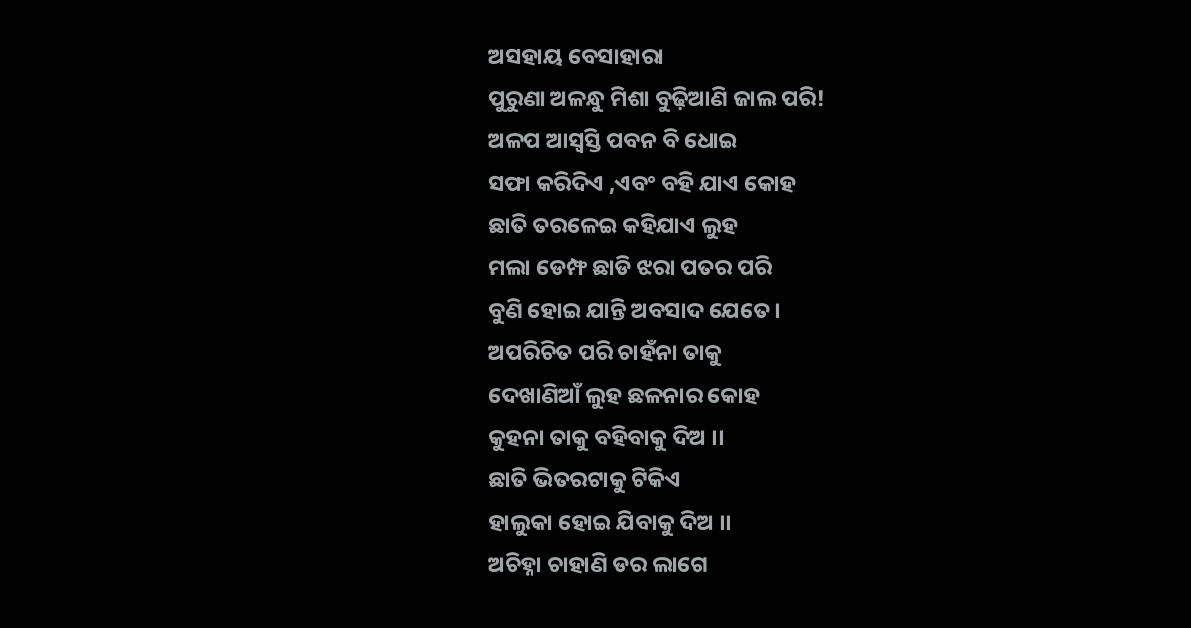ଅସହାୟ ବେସାହାରା
ପୁରୁଣା ଅଳନ୍ଧୁ ମିଶା ବୁଢ଼ିଆଣି ଜାଲ ପରି!
ଅଳପ ଆସ୍ୱସ୍ତି ପବନ ବି ଧୋଇ
ସଫା କରିଦିଏ ,ଏବଂ ବହି ଯାଏ କୋହ
ଛାତି ତରଳେଇ କହିଯାଏ ଲୁହ
ମଲା ଡେମ୍ଫ ଛାଡି ଝରା ପତର ପରି
ବୁଣି ହୋଇ ଯାନ୍ତି ଅବସାଦ ଯେତେ।
ଅପରିଚିତ ପରି ଚାହଁନା ତାକୁ
ଦେଖାଣିଆଁ ଲୁହ ଛଳନାର କୋହ
କୁହନା ତାକୁ ବହିବାକୁ ଦିଅ ।।
ଛାତି ଭିତରଟାକୁ ଟିକିଏ
ହାଲୁକା ହୋଇ ଯିବାକୁ ଦିଅ ।।
ଅଚିହ୍ନା ଚାହାଣି ଡର ଲାଗେ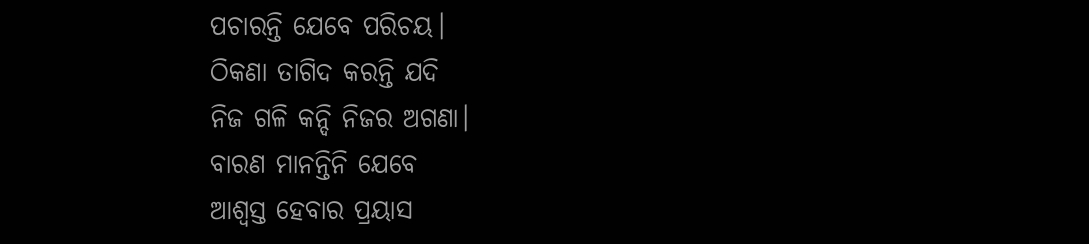ପଚାରନ୍ତି ଯେବେ ପରିଚୟ।
ଠିକଣା ତାଗିଦ କରନ୍ତି ଯଦି
ନିଜ ଗଳି କନ୍ଦି ନିଜର ଅଗଣା।
ବାରଣ ମାନନ୍ତିନି ଯେବେ
ଆଶ୍ୱସ୍ତ ହେବାର ପ୍ରୟାସ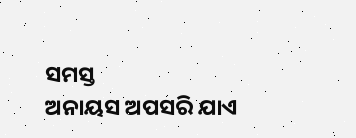ସମସ୍ତ
ଅନାୟସ ଅପସରି ଯାଏ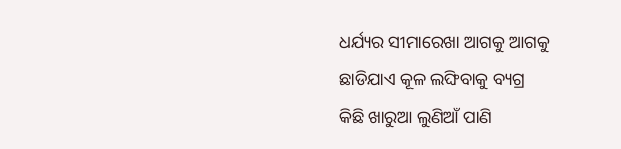ଧର୍ଯ୍ୟର ସୀମାରେଖା ଆଗକୁ ଆଗକୁ
ଛାଡିଯାଏ କୂଳ ଲଙ୍ଘିବାକୁ ବ୍ୟଗ୍ର
କିଛି ଖାରୁଆ ଲୁଣିଆଁ ପାଣି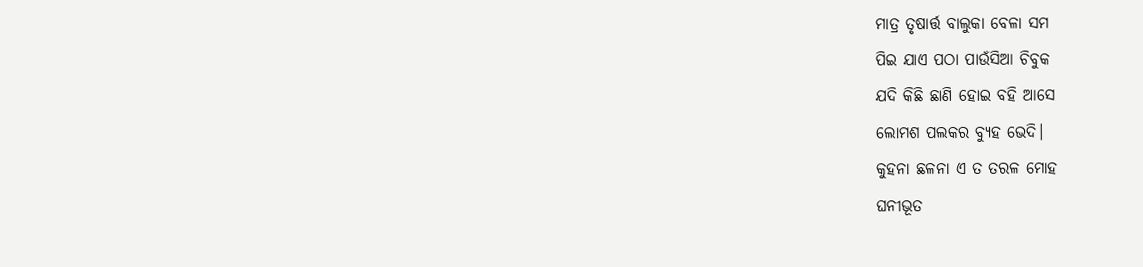ମାତ୍ର ତୃଷାର୍ତ୍ତ ବାଲୁକା ବେଳା ସମ
ପିଇ ଯାଏ ପଠା ପାଉଁସିଆ ଚିବୁକ
ଯଦି କିଛି ଛାଣି ହୋଇ ବହି ଆସେ
ଲୋମଶ ପଲକର ବ୍ୟୁହ ଭେଦି।
କୁହନା ଛଳନା ଏ ତ ତରଳ ମୋହ
ଘନୀଭୂତ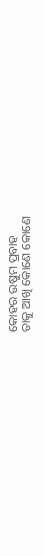କୋହର ଉଷୁମ ପ୍ରବାହ
ତାକୁ ଆଖି କୋଣେ କୋଣେ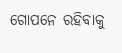ଗୋପନେ ରହିବାକୁ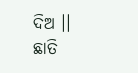ଦିଅ ।।
ଛାତି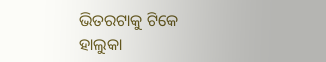ଭିତରଟାକୁ ଟିକେ
ହାଲୁକା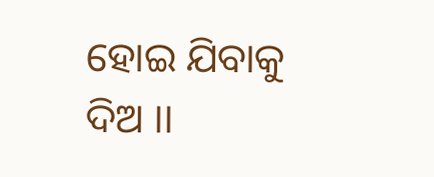ହୋଇ ଯିବାକୁ ଦିଅ ।।